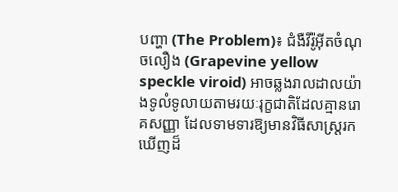បញ្ហា (The Problem)៖ ជំងឺវីរ៉ូអ៊ីតចំណុចលឿង (Grapevine yellow speckle viroid) អាចឆ្លងរាលដាលយ៉ាងទូលំទូលាយតាមរយៈរុក្ខជាតិដែលគ្មានរោគសញ្ញា ដែលទាមទារឱ្យមានវិធីសាស្ត្ររកឃើញដ៏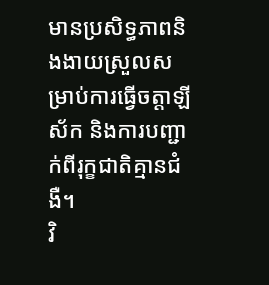មានប្រសិទ្ធភាពនិងងាយស្រួលសម្រាប់ការធ្វើចត្តាឡីស័ក និងការបញ្ជាក់ពីរុក្ខជាតិគ្មានជំងឺ។
វិ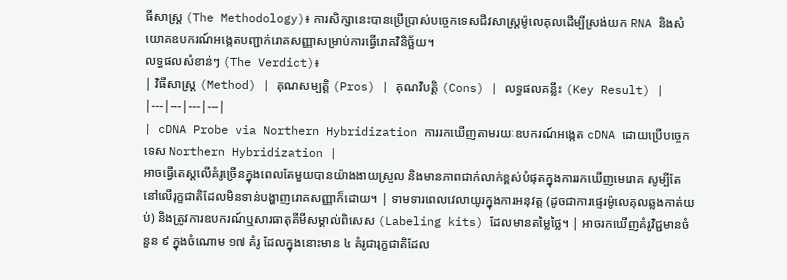ធីសាស្ត្រ (The Methodology)៖ ការសិក្សានេះបានប្រើប្រាស់បច្ចេកទេសជីវសាស្ត្រម៉ូលេគុលដើម្បីស្រង់យក RNA និងសំយោគឧបករណ៍អង្កេតបញ្ជាក់រោគសញ្ញាសម្រាប់ការធ្វើរោគវិនិច្ឆ័យ។
លទ្ធផលសំខាន់ៗ (The Verdict)៖
| វិធីសាស្ត្រ (Method) | គុណសម្បត្តិ (Pros) | គុណវិបត្តិ (Cons) | លទ្ធផលគន្លឹះ (Key Result) |
|---|---|---|---|
| cDNA Probe via Northern Hybridization ការរកឃើញតាមរយៈឧបករណ៍អង្កេត cDNA ដោយប្រើបច្ចេកទេស Northern Hybridization |
អាចធ្វើតេស្តលើគំរូច្រើនក្នុងពេលតែមួយបានយ៉ាងងាយស្រួល និងមានភាពជាក់លាក់ខ្ពស់បំផុតក្នុងការរកឃើញមេរោគ សូម្បីតែនៅលើរុក្ខជាតិដែលមិនទាន់បង្ហាញរោគសញ្ញាក៏ដោយ។ | ទាមទារពេលវេលាយូរក្នុងការអនុវត្ត (ដូចជាការផ្ទេរម៉ូលេគុលឆ្លងកាត់យប់) និងត្រូវការឧបករណ៍ឬសារធាតុគីមីសម្គាល់ពិសេស (Labeling kits) ដែលមានតម្លៃថ្លៃ។ | អាចរកឃើញគំរូវិជ្ជមានចំនួន ៩ ក្នុងចំណោម ១៧ គំរូ ដែលក្នុងនោះមាន ៤ គំរូជារុក្ខជាតិដែល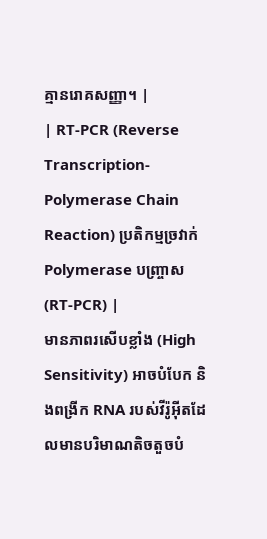គ្មានរោគសញ្ញា។ |
| RT-PCR (Reverse Transcription-Polymerase Chain Reaction) ប្រតិកម្មច្រវាក់ Polymerase បញ្ច្រាស (RT-PCR) |
មានភាពរសើបខ្លាំង (High Sensitivity) អាចបំបែក និងពង្រីក RNA របស់វីរ៉ូអ៊ីតដែលមានបរិមាណតិចតួចបំ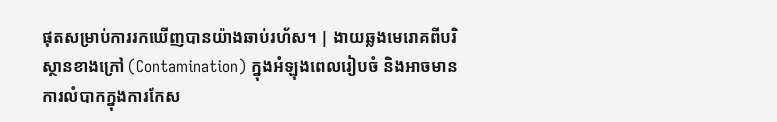ផុតសម្រាប់ការរកឃើញបានយ៉ាងឆាប់រហ័ស។ | ងាយឆ្លងមេរោគពីបរិស្ថានខាងក្រៅ (Contamination) ក្នុងអំឡុងពេលរៀបចំ និងអាចមានការលំបាកក្នុងការកែស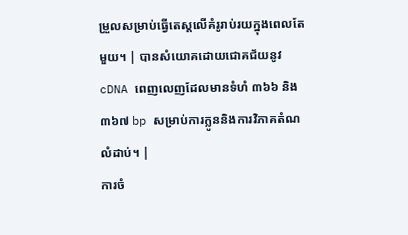ម្រួលសម្រាប់ធ្វើតេស្តលើគំរូរាប់រយក្នុងពេលតែមួយ។ | បានសំយោគដោយជោគជ័យនូវ cDNA ពេញលេញដែលមានទំហំ ៣៦៦ និង ៣៦៧ bp សម្រាប់ការក្លូននិងការវិភាគតំណលំដាប់។ |
ការចំ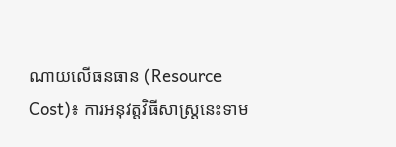ណាយលើធនធាន (Resource Cost)៖ ការអនុវត្តវិធីសាស្ត្រនេះទាម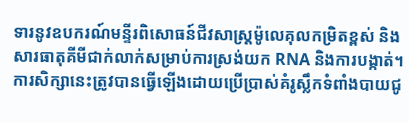ទារនូវឧបករណ៍មន្ទីរពិសោធន៍ជីវសាស្ត្រម៉ូលេគុលកម្រិតខ្ពស់ និងសារធាតុគីមីជាក់លាក់សម្រាប់ការស្រង់យក RNA និងការបង្កាត់។
ការសិក្សានេះត្រូវបានធ្វើឡើងដោយប្រើប្រាស់គំរូស្លឹកទំពាំងបាយជូ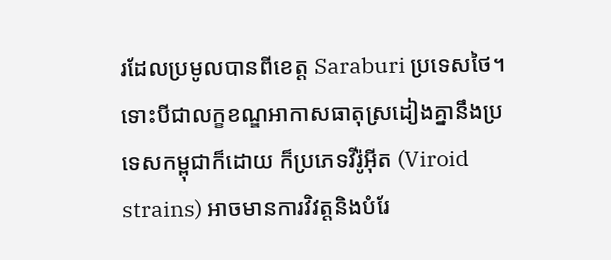រដែលប្រមូលបានពីខេត្ត Saraburi ប្រទេសថៃ។ ទោះបីជាលក្ខខណ្ឌអាកាសធាតុស្រដៀងគ្នានឹងប្រទេសកម្ពុជាក៏ដោយ ក៏ប្រភេទវីរ៉ូអ៊ីត (Viroid strains) អាចមានការវិវត្តនិងបំរែ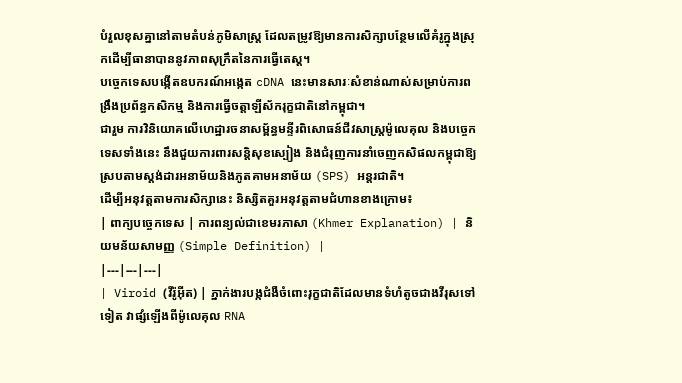បំរួលខុសគ្នានៅតាមតំបន់ភូមិសាស្ត្រ ដែលតម្រូវឱ្យមានការសិក្សាបន្ថែមលើគំរូក្នុងស្រុកដើម្បីធានាបាននូវភាពសុក្រឹតនៃការធ្វើតេស្ត។
បច្ចេកទេសបង្កើតឧបករណ៍អង្កេត cDNA នេះមានសារៈសំខាន់ណាស់សម្រាប់ការពង្រឹងប្រព័ន្ធកសិកម្ម និងការធ្វើចត្តាឡីស័ករុក្ខជាតិនៅកម្ពុជា។
ជារួម ការវិនិយោគលើហេដ្ឋារចនាសម្ព័ន្ធមន្ទីរពិសោធន៍ជីវសាស្ត្រម៉ូលេគុល និងបច្ចេកទេសទាំងនេះ នឹងជួយការពារសន្តិសុខស្បៀង និងជំរុញការនាំចេញកសិផលកម្ពុជាឱ្យស្របតាមស្តង់ដារអនាម័យនិងភូតគាមអនាម័យ (SPS) អន្តរជាតិ។
ដើម្បីអនុវត្តតាមការសិក្សានេះ និស្សិតគួរអនុវត្តតាមជំហានខាងក្រោម៖
| ពាក្យបច្ចេកទេស | ការពន្យល់ជាខេមរភាសា (Khmer Explanation) | និយមន័យសាមញ្ញ (Simple Definition) |
|---|---|---|
| Viroid (វីរ៉ូអ៊ីត) | ភ្នាក់ងារបង្កជំងឺចំពោះរុក្ខជាតិដែលមានទំហំតូចជាងវីរុសទៅទៀត វាផ្សំឡើងពីម៉ូលេគុល RNA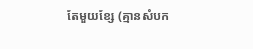តែមួយខ្សែ (គ្មានសំបក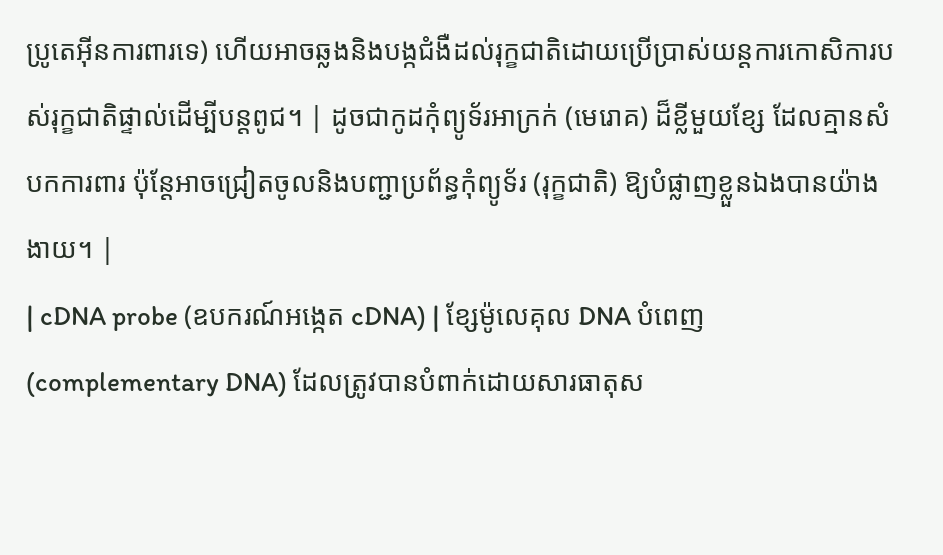ប្រូតេអ៊ីនការពារទេ) ហើយអាចឆ្លងនិងបង្កជំងឺដល់រុក្ខជាតិដោយប្រើប្រាស់យន្តការកោសិការបស់រុក្ខជាតិផ្ទាល់ដើម្បីបន្តពូជ។ | ដូចជាកូដកុំព្យូទ័រអាក្រក់ (មេរោគ) ដ៏ខ្លីមួយខ្សែ ដែលគ្មានសំបកការពារ ប៉ុន្តែអាចជ្រៀតចូលនិងបញ្ជាប្រព័ន្ធកុំព្យូទ័រ (រុក្ខជាតិ) ឱ្យបំផ្លាញខ្លួនឯងបានយ៉ាងងាយ។ |
| cDNA probe (ឧបករណ៍អង្កេត cDNA) | ខ្សែម៉ូលេគុល DNA បំពេញ (complementary DNA) ដែលត្រូវបានបំពាក់ដោយសារធាតុស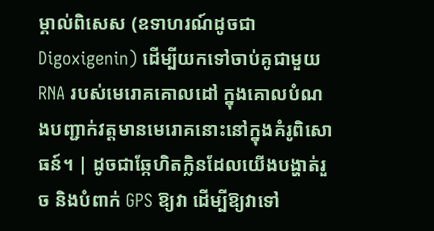ម្គាល់ពិសេស (ឧទាហរណ៍ដូចជា Digoxigenin) ដើម្បីយកទៅចាប់គូជាមួយ RNA របស់មេរោគគោលដៅ ក្នុងគោលបំណងបញ្ជាក់វត្តមានមេរោគនោះនៅក្នុងគំរូពិសោធន៍។ | ដូចជាឆ្កែហិតក្លិនដែលយើងបង្ហាត់រួច និងបំពាក់ GPS ឱ្យវា ដើម្បីឱ្យវាទៅ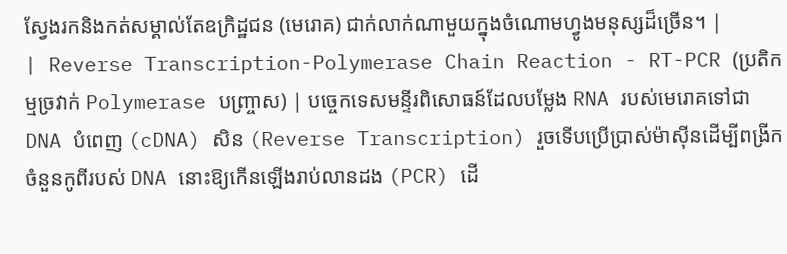ស្វែងរកនិងកត់សម្គាល់តែឧក្រិដ្ឋជន (មេរោគ) ជាក់លាក់ណាមួយក្នុងចំណោមហ្វូងមនុស្សដ៏ច្រើន។ |
| Reverse Transcription-Polymerase Chain Reaction - RT-PCR (ប្រតិកម្មច្រវាក់ Polymerase បញ្ច្រាស) | បច្ចេកទេសមន្ទីរពិសោធន៍ដែលបម្លែង RNA របស់មេរោគទៅជា DNA បំពេញ (cDNA) សិន (Reverse Transcription) រួចទើបប្រើប្រាស់ម៉ាស៊ីនដើម្បីពង្រីកចំនួនកូពីរបស់ DNA នោះឱ្យកើនឡើងរាប់លានដង (PCR) ដើ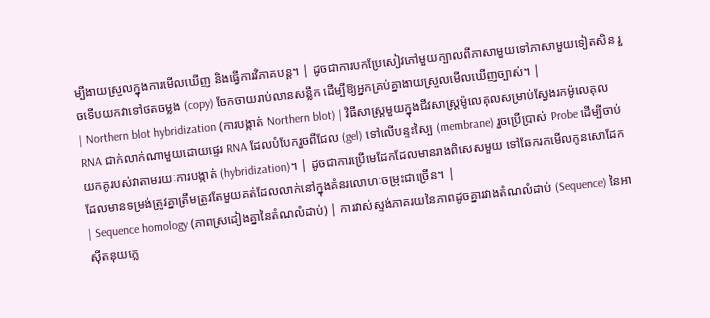ម្បីងាយស្រួលក្នុងការមើលឃើញ និងធ្វើការវិភាគបន្ត។ | ដូចជាការបកប្រែសៀវភៅមួយក្បាលពីភាសាមួយទៅភាសាមួយទៀតសិន រួចទើបយកវាទៅថតចម្លង (copy) ចែកចាយរាប់លានសន្លឹក ដើម្បីឱ្យអ្នកគ្រប់គ្នាងាយស្រួលមើលឃើញច្បាស់។ |
| Northern blot hybridization (ការបង្កាត់ Northern blot) | វិធីសាស្ត្រមួយក្នុងជីវសាស្ត្រម៉ូលេគុលសម្រាប់ស្វែងរកម៉ូលេគុល RNA ជាក់លាក់ណាមួយដោយផ្ទេរ RNA ដែលបំបែករួចពីជែល (gel) ទៅលើបន្ទះស្បៃ (membrane) រួចប្រើប្រាស់ Probe ដើម្បីចាប់យកគូរបស់វាតាមរយៈការបង្កាត់ (hybridization)។ | ដូចជាការប្រើមេដែកដែលមានរាងពិសេសមួយ ទៅឆែករកមើលកូនសោដែកដែលមានទម្រង់ត្រូវគ្នាត្រឹមត្រូវតែមួយគត់ដែលលាក់នៅក្នុងគំនរលោហៈចម្រុះជាច្រើន។ |
| Sequence homology (ភាពស្រដៀងគ្នានៃតំណលំដាប់) | ការវាស់ស្ទង់ភាគរយនៃភាពដូចគ្នារវាងតំណលំដាប់ (Sequence) នៃអាស៊ីតនុយក្លេ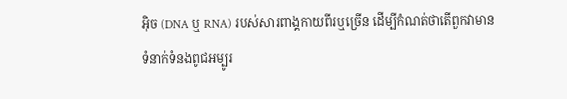អ៊ិច (DNA ឬ RNA) របស់សារពាង្គកាយពីរឬច្រើន ដើម្បីកំណត់ថាតើពួកវាមានទំនាក់ទំនងពូជអម្បូរ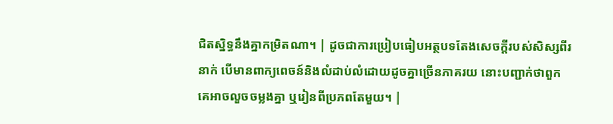ជិតស្និទ្ធនឹងគ្នាកម្រិតណា។ | ដូចជាការប្រៀបធៀបអត្ថបទតែងសេចក្តីរបស់សិស្សពីរនាក់ បើមានពាក្យពេចន៍និងលំដាប់លំដោយដូចគ្នាច្រើនភាគរយ នោះបញ្ជាក់ថាពួកគេអាចលួចចម្លងគ្នា ឬរៀនពីប្រភពតែមួយ។ |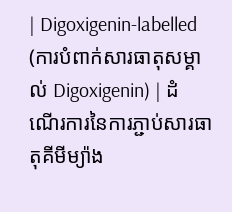| Digoxigenin-labelled (ការបំពាក់សារធាតុសម្គាល់ Digoxigenin) | ដំណើរការនៃការភ្ជាប់សារធាតុគីមីម្យ៉ាង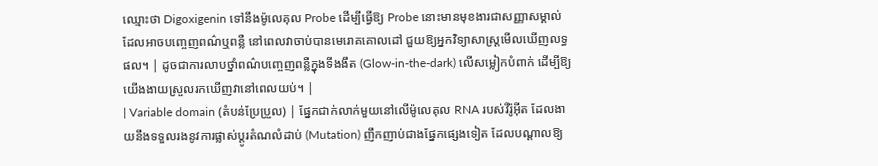ឈ្មោះថា Digoxigenin ទៅនឹងម៉ូលេគុល Probe ដើម្បីធ្វើឱ្យ Probe នោះមានមុខងារជាសញ្ញាសម្គាល់ដែលអាចបញ្ចេញពណ៌ឬពន្លឺ នៅពេលវាចាប់បានមេរោគគោលដៅ ជួយឱ្យអ្នកវិទ្យាសាស្ត្រមើលឃើញលទ្ធផល។ | ដូចជាការលាបថ្នាំពណ៌បញ្ចេញពន្លឺក្នុងទីងងឹត (Glow-in-the-dark) លើសម្លៀកបំពាក់ ដើម្បីឱ្យយើងងាយស្រួលរកឃើញវានៅពេលយប់។ |
| Variable domain (តំបន់ប្រែប្រួល) | ផ្នែកជាក់លាក់មួយនៅលើម៉ូលេគុល RNA របស់វីរ៉ូអ៊ីត ដែលងាយនឹងទទួលរងនូវការផ្លាស់ប្តូរតំណលំដាប់ (Mutation) ញឹកញាប់ជាងផ្នែកផ្សេងទៀត ដែលបណ្តាលឱ្យ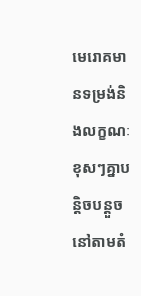មេរោគមានទម្រង់និងលក្ខណៈខុសៗគ្នាបន្តិចបន្តួចនៅតាមតំ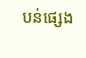បន់ផ្សេង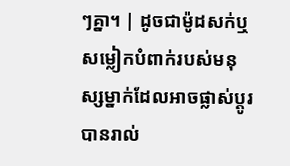ៗគ្នា។ | ដូចជាម៉ូដសក់ឬសម្លៀកបំពាក់របស់មនុស្សម្នាក់ដែលអាចផ្លាស់ប្តូរបានរាល់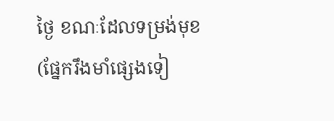ថ្ងៃ ខណៈដែលទម្រង់មុខ (ផ្នែករឹងមាំផ្សេងទៀ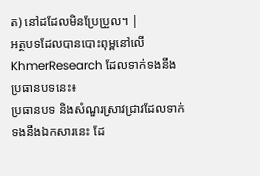ត) នៅដដែលមិនប្រែប្រួល។ |
អត្ថបទដែលបានបោះពុម្ពនៅលើ KhmerResearch ដែលទាក់ទងនឹងប្រធានបទនេះ៖
ប្រធានបទ និងសំណួរស្រាវជ្រាវដែលទាក់ទងនឹងឯកសារនេះ ដែ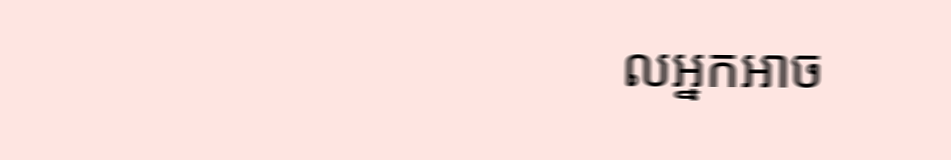លអ្នកអាច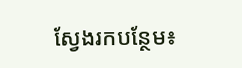ស្វែងរកបន្ថែម៖